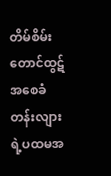တိမ်စိမ်းတောင်ထွဋ် အစေခံတန်းလျားရဲ့ပထမအ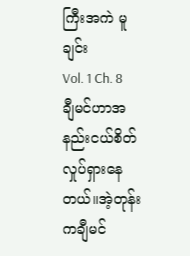ကြီးအကဲ မူချင်း
Vol. 1 Ch. 8
ချီမင်ဟာအနည်းငယ်စိတ်လှုပ်ရှားနေတယ်။အဲ့တုန်းကချီမင်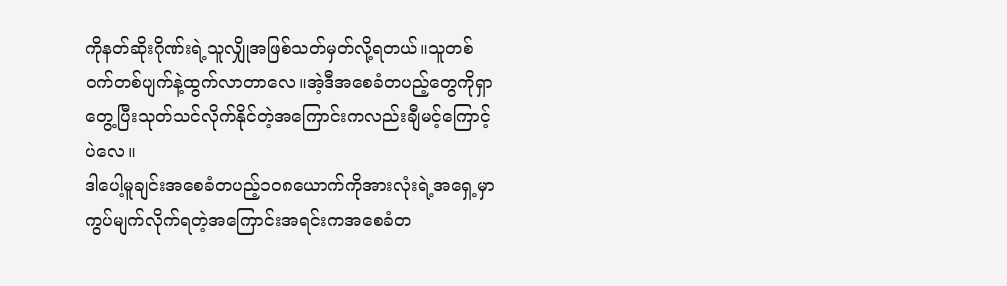ကိုနတ်ဆိုးဂိုဏ်းရဲ့သူလျှိုအဖြစ်သတ်မှတ်လို့ရတယ်။သူတစ်၀က်တစ်ပျက်နဲ့ထွက်လာတာလေ။အဲ့ဒီအစေခံတပည့်တွေကိုရှာတွေ့ပြီးသုတ်သင်လိုက်နိုင်တဲ့အကြောင်းကလည်းချီမင့်ကြောင့်ပဲလေ။
ဒါပေါ့မူချင်းအစေခံတပည့်၁၀၈ယောက်ကိုအားလုံးရဲ့အရှေ့မှာကွပ်မျက်လိုက်ရတဲ့အကြောင်းအရင်းကအစေခံတ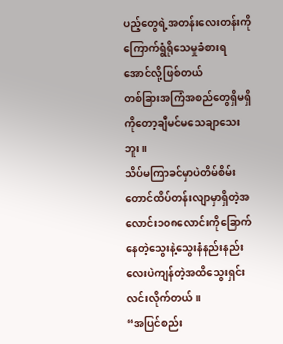ပည့်တွေရဲ့အတန်းလေးတန်းကိုကြောက်ရွံရိုသေမှုခံစားရအောင်လို့ဖြစ်တယ်
တစ်ခြားအကြံအစည်တွေရှိမရှိကိုတော့ချီမင်မသေချာသေးဘူး။
သိပ်မကြာခင်မှာပဲတိမ်စိမ်းတောင်ထိပ်တန်းလျာမှာရှိတဲ့အလောင်း၁၀၈လောင်းကိုခြောက်နေတဲ့သွေးနဲ့သွေးနံနည်းနည်းလေးပဲကျန်တဲ့အထိသွေးရှင်းလင်းလိုက်တယ်။
“အပြင်စည်း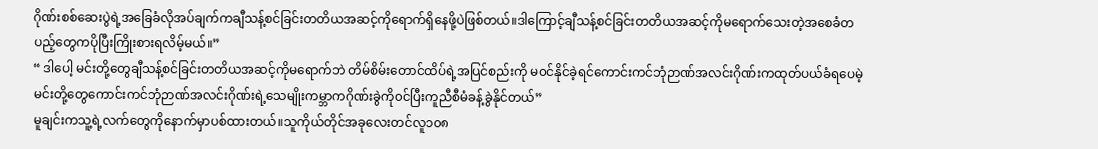ဂိုဏ်းစစ်ဆေးပွဲရဲ့အခြေခံလိုအပ်ချက်ကချီသန့်စင်ခြင်းတတိယအဆင့်ကိုရောက်ရှိနေဖို့ပဲဖြစ်တယ်။ဒါကြောင့်ချီသန့်စင်ခြင်းတတိယအဆင့်ကိုမရောက်သေးတဲ့အစေခံတပည့်တွေကပိုပြီးကြိုးစားရလိမ့်မယ်။”
“ ဒါပေါ့ မင်းတို့တွေချီသန့်စင်ခြင်းတတိယအဆင့်ကိုမရောက်ဘဲ တိမ်စိမ်းတောင်ထိပ်ရဲ့အပြင်စည်းကို မ၀င်နိုင်ခဲ့ရင်ကောင်းကင်ဘုံဉာဏ်အလင်းဂိုဏ်းကထုတ်ပယ်ခံရပေမဲ့ မင်းတို့တွေကောင်းကင်ဘုံဉာဏ်အလင်းဂိုဏ်းရဲ့သေမျိုးကမ္ဘာကဂိုဏ်းခွဲကို၀င်ပြီးကူညီစီမံခန့်ခွဲနိုင်တယ်”
မူချင်းကသူ့ရဲ့လက်တွေကိုနောက်မှာပစ်ထားတယ်။သူကိုယ်တိုင်အခုလေးတင်လူ၁၀၈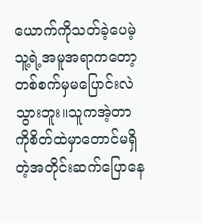ယောက်ကိုသတ်ခဲ့ပေမဲ့သူ့ရဲ့အမူအရာကတော့တစ်စက်မှမပြောင်းလဲသွားဘူး။သူကအဲ့တာကိုစိတ်ထဲမှာတောင်မရှိတဲ့အတိုင်းဆက်ပြောနေ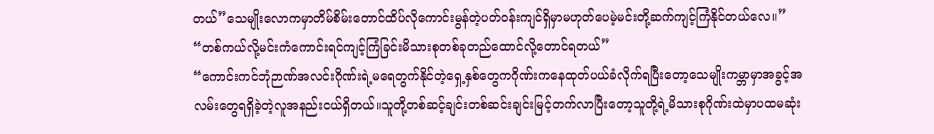တယ်”သေမျိုးလောကမှာတိမ်စိမ်းတောင်ထိပ်လိုကောင်းမွန်တဲ့ပတ်၀န်းကျင်ရှိမှာမဟုတ်ပေမဲ့မင်းတို့ဆက်ကျင့်ကြံနိုင်တယ်လေ။”
“တစ်ကယ်လို့မင်းကံကောင်းရင်ကျင့်ကြံခြင်းမိသားစုတစ်ခုတည်ထောင်လို့တောင်ရတယ်”
“ကောင်းကင်ဘုံဉာဏ်အလင်းဂိုဏ်းရဲ့မရေတွက်နိုင်တဲ့ရှေ့နှစ်တွေကဂိုဏ်းကနေထုတ်ပယ်ခံလိုက်ရပြီးတော့သေမျိုးကမ္ဘာမှာအခွင့်အလမ်းတွေရရှိခဲ့တဲ့လူအနည်းငယ်ရှိတယ်။သူတို့တစ်ဆင့်ချင်းတစ်ဆင်းချင်းမြင့်တက်လာပြီးတော့သူတို့ရဲ့မိသားစုဂိုဏ်းထဲမှာပထမဆုံး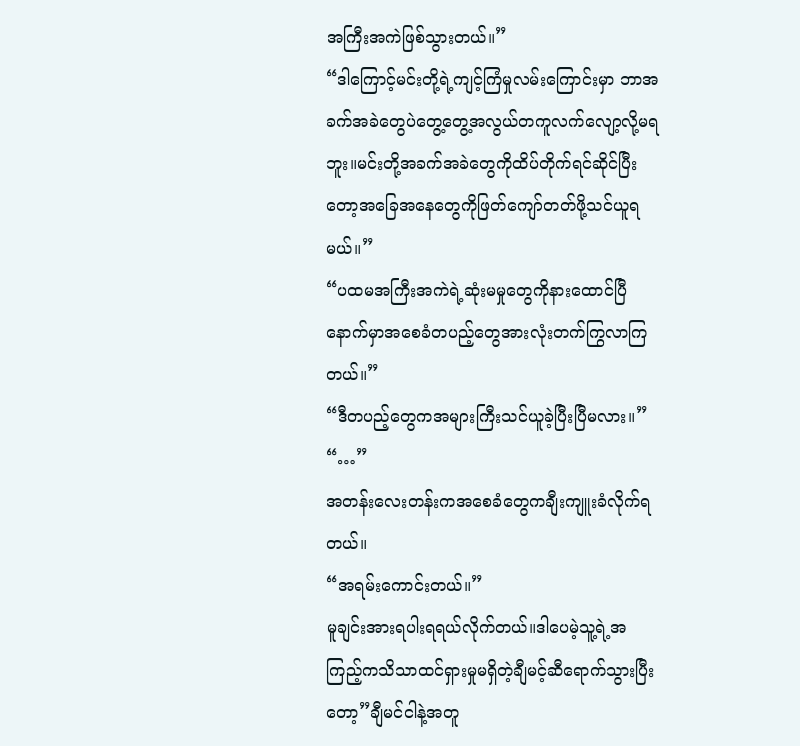အကြီးအကဲဖြစ်သွားတယ်။”
“ဒါကြောင့်မင်းတို့ရဲ့ကျင့်ကြံမှုလမ်းကြောင်းမှာ ဘာအခက်အခဲတွေပဲတွေ့တွေ့အလွယ်တကူလက်လျော့လို့မရဘူး။မင်းတို့အခက်အခဲတွေကိုထိပ်တိုက်ရင်ဆိုင်ပြီးတော့အခြေအနေတွေကိုဖြတ်ကျော်တတ်ဖို့သင်ယူရမယ်။”
“ပထမအကြီးအကဲရဲ့ဆုံးမမှုတွေကိုနားထောင်ပြီနောက်မှာအစေခံတပည့်တွေအားလုံးတက်ကြွလာကြတယ်။”
“ဒီတပည့်တွေကအများကြီးသင်ယူခဲ့ပြီးပြီမလား။”
“…”
အတန်းလေးတန်းကအစေခံတွေကချီးကျူးခံလိုက်ရတယ်။
“အရမ်းကောင်းတယ်။”
မူချင်းအားရပါးရရယ်လိုက်တယ်။ဒါပေမဲ့သူ့ရဲ့အကြည့်ကသိသာထင်ရှားမှုမရှိတဲ့ချီမင့်ဆီရောက်သွားပြီးတော့”ချီမင်ငါနဲ့အတူ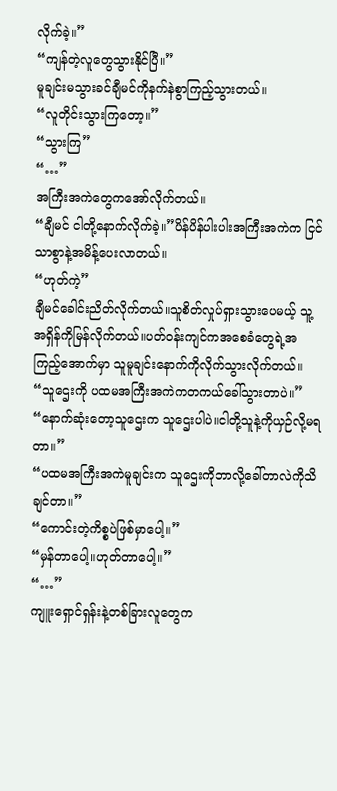လိုက်ခဲ့။”
“ကျန်တဲ့လူတွေသွားနိုင်ပြီ။”
မူချင်းမသွားခင်ချီမင်ကိုနက်နဲစွာကြည့်သွားတယ်။
“လူတိုင်းသွားကြတော့။”
“သွားကြ”
“…”
အကြီးအကဲတွေကအော်လိုက်တယ်။
“ချီမင် ငါတို့နောက်လိုက်ခဲ့။”ပိန်ပိန်ပါးပါးအကြီးအကဲက ငြင်သာစွာနဲ့အမိန့်ပေးလာတယ်။
“ဟုတ်ကဲ့”
ချီမင်ခေါင်းညိတ်လိုက်တယ်။သူစိတ်လှုပ်ရှားသွားပေမယ့် သူ့အရှိန်ကိုမြန်လိုက်တယ်။ပတ်ဝန်းကျင်ကအစေခံတွေရဲ့အကြည့်အောက်မှာ သူမူချင်းနောက်ကိုလိုက်သွားလိုက်တယ်။
“သူဌေးကို ပထမအကြီးအကဲကတကယ်ခေါ်သွားတာပဲ။”
“နောက်ဆုံးတော့သူဌေးက သူဌေးပါပဲ။ငါတို့သူနဲ့ကိုယှဉ်လို့မရတာ။”
“ပထမအကြီးအကဲမူချင်းက သူဌေးကိုဘာလို့ခေါ်တာလဲကိုသိချင်တာ။”
“ကောင်းတဲ့ကိစ္စပဲဖြစ်မှာပေါ့။”
“မှန်တာပေါ့။ဟုတ်တာပေါ့။”
“…”
ကျူးရှောင်ရှန်းနဲ့တစ်ခြားလူတွေက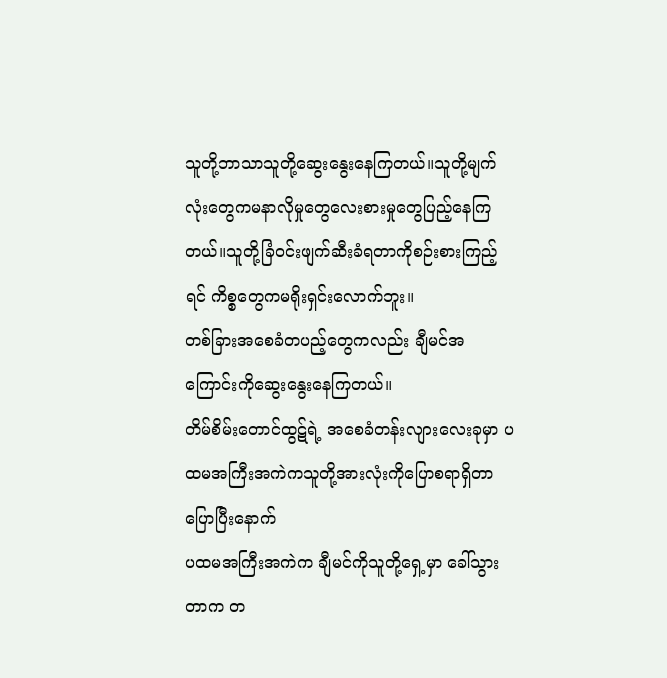သူတို့ဘာသာသူတို့ဆွေးနွေးနေကြတယ်။သူတို့မျက်လုံးတွေကမနာလိုမှုတွေလေးစားမှုတွေပြည့်နေကြတယ်။သူတို့ခြံဝင်းဖျက်ဆီးခံရတာကိုစဉ်းစားကြည့်ရင် ကိစ္စတွေကမရိုးရှင်းလောက်ဘူး။
တစ်ခြားအစေခံတပည့်တွေကလည်း ချီမင်အကြောင်းကိုဆွေးနွေးနေကြတယ်။
တိမ်စိမ်းတောင်ထွဋ်ရဲ့ အစေခံတန်းလျားလေးခုမှာ ပထမအကြီးအကဲကသူတို့အားလုံးကိုပြောစရာရှိတာပြောပြီးနောက်
ပထမအကြီးအကဲက ချီမင်ကိုသူတို့ရှေ့မှာ ခေါ်သွားတာက တ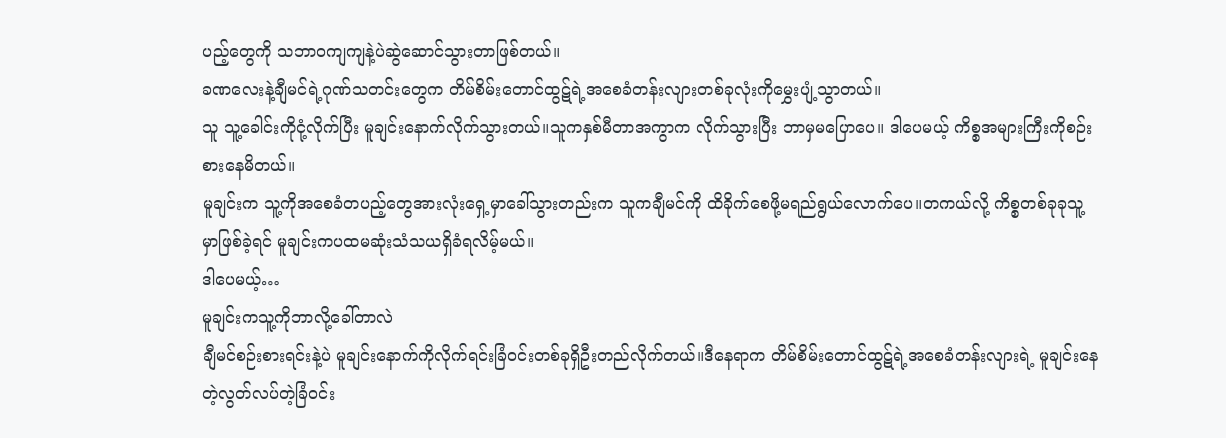ပည့်တွေကို သဘာဝကျကျနဲ့ပဲဆွဲဆောင်သွားတာဖြစ်တယ်။
ခဏလေးနဲ့ချီမင်ရဲ့ဂုဏ်သတင်းတွေက တိမ်စိမ်းတောင်ထွဋ်ရဲ့အစေခံတန်းလျားတစ်ခုလုံးကိုမွှေးပျံ့သွာတယ်။
သူ သူ့ခေါင်းကိုငုံ့လိုက်ပြီး မူချင်းနောက်လိုက်သွားတယ်။သူကနှစ်မီတာအကွာက လိုက်သွားပြီး ဘာမှမပြောပေ။ ဒါပေမယ့် ကိစ္စအများကြီးကိုစဉ်းစားနေမိတယ်။
မူချင်းက သူ့ကိုအစေခံတပည့်တွေအားလုံးရှေ့မှာခေါ်သွားတည်းက သူကချီမင်ကို ထိခိုက်စေဖို့မရည်ရွယ်လောက်ပေ။တကယ်လို့ ကိစ္စတစ်ခုခုသူ့မှာဖြစ်ခဲ့ရင် မူချင်းကပထမဆုံးသံသယရှိခံရလိမ့်မယ်။
ဒါပေမယ့်…
မူချင်းကသူ့ကိုဘာလို့ခေါ်တာလဲ
ချီမင်စဉ်းစားရင်းနဲ့ပဲ မူချင်းနောက်ကိုလိုက်ရင်းခြံဝင်းတစ်ခုရှိဦးတည်လိုက်တယ်။ဒီနေရာက တိမ်စိမ်းတောင်ထွဋ်ရဲ့အစေခံတန်းလျားရဲ့ မူချင်းနေတဲ့လွတ်လပ်တဲ့ခြံဝင်း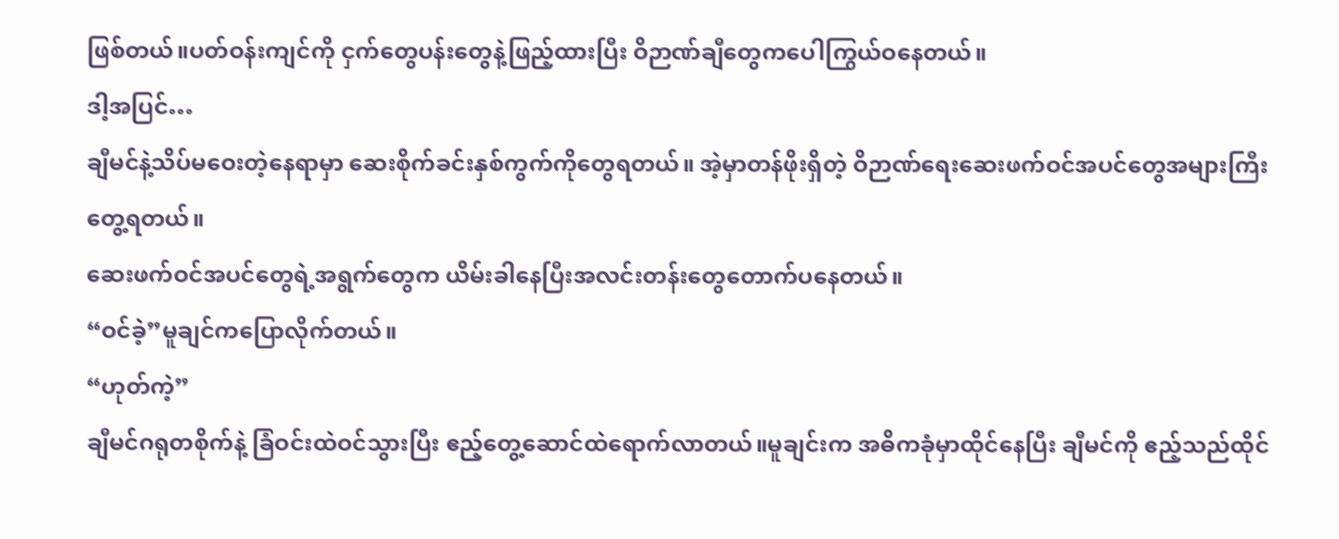ဖြစ်တယ်။ပတ်ဝန်းကျင်ကို ငှက်တွေပန်းတွေနဲ့ဖြည့်ထားပြီး ဝိဉာဏ်ချီတွေကပေါကြွယ်ဝနေတယ်။
ဒါ့အပြင်…
ချီမင်နဲ့သိပ်မဝေးတဲ့နေရာမှာ ဆေးစိုက်ခင်းနှစ်ကွက်ကိုတွေရတယ်။ အဲ့မှာတန်ဖိုးရှိတဲ့ ဝိဉာဏ်ရေးဆေးဖက်ဝင်အပင်တွေအများကြီးတွေ့ရတယ်။
ဆေးဖက်ဝင်အပင်တွေရဲ့အရွက်တွေက ယိမ်းခါနေပြီးအလင်းတန်းတွေတောက်ပနေတယ်။
“ဝင်ခဲ့”မူချင်ကပြောလိုက်တယ်။
“ဟုတ်ကဲ့”
ချီမင်ဂရုတစိုက်နဲ့ ခြံဝင်းထဲဝင်သွားပြီး ဧည့်တွေ့ဆောင်ထဲရောက်လာတယ်။မူချင်းက အဓိကခုံမှာထိုင်နေပြီး ချီမင်ကို ဧည့်သည်ထိုင်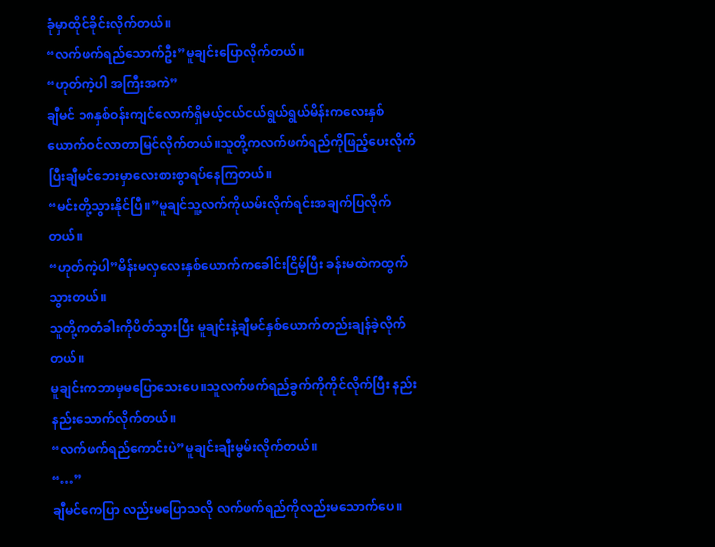ခုံမှာထိုင်ခိုင်းလိုက်တယ်။
“လက်ဖက်ရည်သောက်ဦး”မူချင်းပြောလိုက်တယ်။
“ဟုတ်ကဲ့ပါ အကြီးအကဲ”
ချီမင် ၁၈နှစ်ဝန်းကျင်လောက်ရှိမယ့်ငယ်ငယ်ရွယ်ရွယ်မိန်းကလေးနှစ်ယောက်ဝင်လာတာမြင်လိုက်တယ်။သူတို့ကလက်ဖက်ရည်ကိုဖြည့်ပေးလိုက်ပြီးချီမင်ဘေးမှာလေးစားစွာရပ်နေကြတယ်။
“မင်းတို့သွားနိုင်ပြီ။”မူချင်သူ့လက်ကိုယမ်းလိုက်ရင်းအချက်ပြလိုက်တယ်။
“ဟုတ်ကဲ့ပါ”မိန်းမလှလေးနှစ်ယောက်ကခေါင်းငြိမ့်ပြီး ခန်းမထဲကထွက်သွားတယ်။
သူတို့ကတံခါးကိုပိတ်သွားပြီး မူချင်းနဲ့ချီမင်နှစ်ယောက်တည်းချန်ခဲ့လိုက်တယ်။
မူချင်းကဘာမှမပြောသေးပေ။သူလက်ဖက်ရည်ခွက်ကိုကိုင်လိုက်ပြီး နည်းနည်းသောက်လိုက်တယ်။
“လက်ဖက်ရည်ကောင်းပဲ”မူချင်းချီးမွမ်းလိုက်တယ်။
“…”
ချီမင်ကေပြာ လည်းမပြောသလို လက်ဖက်ရည်ကိုလည်းမသောက်ပေ။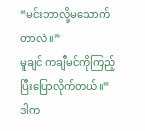“မင်းဘာလို့မသောက်တာလဲ။”
မူချင် ကချီမင်ကိုကြည့်ပြီးပြောလိုက်တယ်။”ဒါက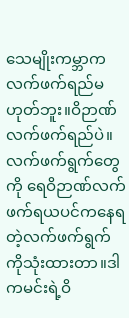သေမျိုးကမ္ဘာကလက်ဖက်ရည်မဟုတ်ဘူး။ဝိဉာဏ်လက်ဖက်ရည်ပဲ။လက်ဖက်ရွက်တွေကို ရေဝိဉာဏ်လက်ဖက်ရယပင်ကနေရတဲ့လက်ဖက်ရွက်ကိုသုံးထားတာ။ဒါကမင်းရဲ့ဝိ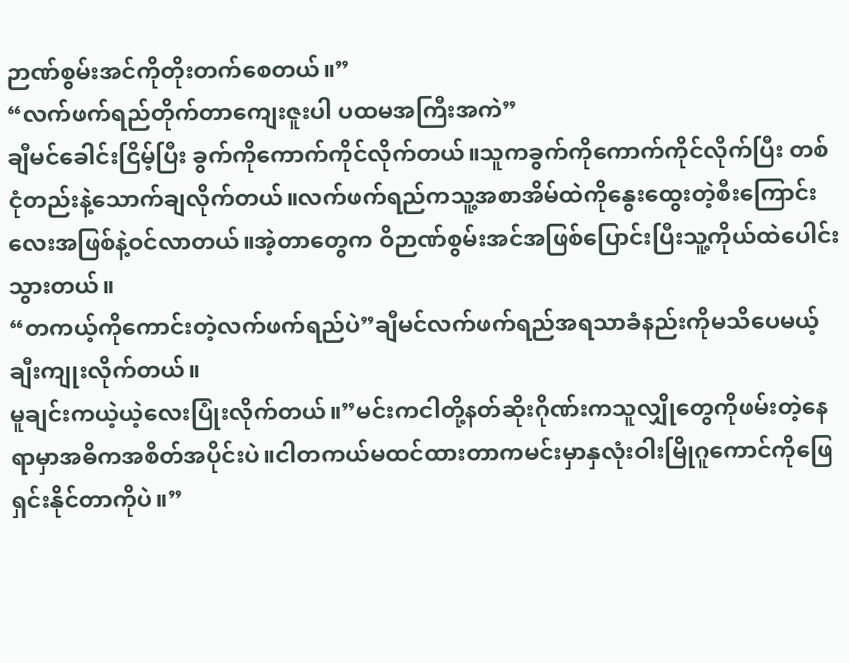ဉာဏ်စွမ်းအင်ကိုတိုးတက်စေတယ်။”
“လက်ဖက်ရည်တိုက်တာကျေးဇူးပါ ပထမအကြီးအကဲ”
ချီမင်ခေါင်းငြိမ့်ပြီး ခွက်ကိုကောက်ကိုင်လိုက်တယ်။သူကခွက်ကိုကောက်ကိုင်လိုက်ပြီး တစ်ငုံတည်းနဲ့သောက်ချလိုက်တယ်။လက်ဖက်ရည်ကသူ့အစာအိမ်ထဲကိုနွေးထွေးတဲ့စီးကြောင်းလေးအဖြစ်နဲ့ဝင်လာတယ်။အဲ့တာတွေက ဝိဉာဏ်စွမ်းအင်အဖြစ်ပြောင်းပြီးသူ့ကိုယ်ထဲပေါင်းသွားတယ်။
“တကယ့်ကိုကောင်းတဲ့လက်ဖက်ရည်ပဲ”ချီမင်လက်ဖက်ရည်အရသာခံနည်းကိုမသိပေမယ့်ချီးကျုးလိုက်တယ်။
မူချင်းကယဲ့ယဲ့လေးပြုံးလိုက်တယ်။”မင်းကငါတို့နတ်ဆိုးဂိုဏ်းကသူလျှိုတွေကိုဖမ်းတဲ့နေရာမှာအဓိကအစိတ်အပိုင်းပဲ။ငါတကယ်မထင်ထားတာကမင်းမှာနှလုံးဝါးမြိုဂူကောင်ကိုဖြေရှင်းနိုင်တာကိုပဲ။”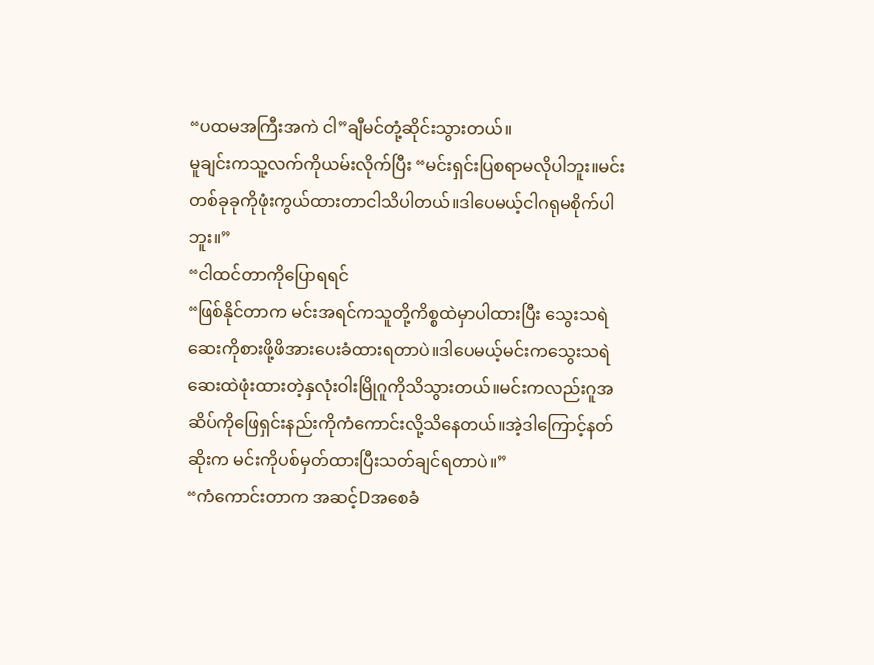“ပထမအကြီးအကဲ ငါ”ချီမင်တုံ့ဆိုင်းသွားတယ်။
မူချင်းကသူ့လက်ကိုယမ်းလိုက်ပြီး “မင်းရှင်းပြစရာမလိုပါဘူး။မင်းတစ်ခုခုကိုဖုံးကွယ်ထားတာငါသိပါတယ်။ဒါပေမယ့်ငါဂရုမစိုက်ပါဘူး။”
“ငါထင်တာကိုပြောရရင်
“ဖြစ်နိုင်တာက မင်းအရင်ကသူတို့ကိစ္စထဲမှာပါထားပြီး သွေးသရဲဆေးကိုစားဖို့ဖိအားပေးခံထားရတာပဲ။ဒါပေမယ့်မင်းကသွေးသရဲဆေးထဲဖုံးထားတဲ့နှလုံးဝါးမြိုဂူကိုသိသွားတယ်။မင်းကလည်းဂူအဆိပ်ကိုဖြေရှင်းနည်းကိုကံကောင်းလို့သိနေတယ်။အဲ့ဒါကြောင့်နတ်ဆိုးက မင်းကိုပစ်မှတ်ထားပြီးသတ်ချင်ရတာပဲ။”
“ကံကောင်းတာက အဆင့်Dအစေခံ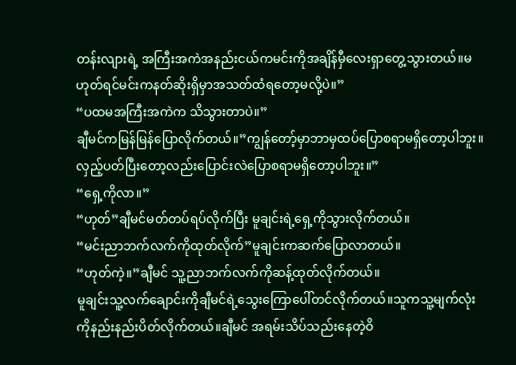တန်းလျားရဲ့ အကြီးအကဲအနည်းငယ်ကမင်းကိုအချိန်မှီလေးရှာတွေ့သွားတယ်။မဟုတ်ရင်မင်းကနတ်ဆိုးရှိမှာအသတ်ထံရတော့မလို့ပဲ။”
“ပထမအကြီးအကဲက သိသွားတာပဲ။”
ချီမင်ကမြန်မြန်ပြောလိုက်တယ်။”ကျွန်တော့်မှာဘာမှထပ်ပြောစရာမရှိတော့ပါဘူး။လှည့်ပတ်ပြီးတော့လည်းပြောင်းလဲပြောစရာမရှိတော့ပါဘူး။”
“ရှေ့ကိုလာ။”
“ဟုတ်”ချီမင်မတ်တပ်ရပ်လိုက်ပြီး မူချင်းရဲ့ရှေ့ကိုသွားလိုက်တယ်။
“မင်းညာဘက်လက်ကိုထုတ်လိုက်”မူချင်းကဆက်ပြောလာတယ်။
“ဟုတ်ကဲ့။”ချီမင် သူ့ညာဘက်လက်ကိုဆန့်ထုတ်လိုက်တယ်။
မူချင်းသူ့လက်ချောင်းကိုချီမင်ရဲ့သွေးကြောပေါ်တင်လိုက်တယ်။သူကသူ့မျက်လုံးကိုနည်းနည်းပိတ်လိုက်တယ်။ချီမင် အရမ်းသိပ်သည်းနေတဲ့ဝိ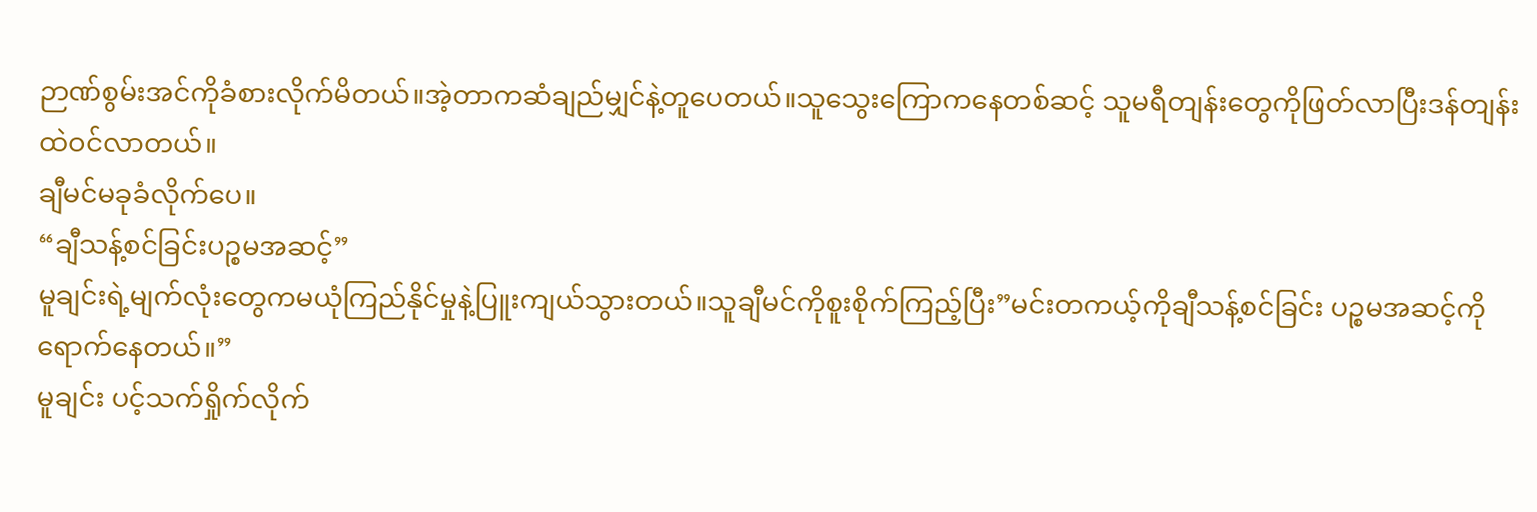ဉာဏ်စွမ်းအင်ကိုခံစားလိုက်မိတယ်။အဲ့တာကဆံချည်မျှင်နဲ့တူပေတယ်။သူသွေးကြောကနေတစ်ဆင့် သူမရီတျန်းတွေကိုဖြတ်လာပြီးဒန်တျန်းထဲဝင်လာတယ်။
ချီမင်မခုခံလိုက်ပေ။
“ချီသန့်စင်ခြင်းပဉ္စမအဆင့်”
မူချင်းရဲ့မျက်လုံးတွေကမယုံကြည်နိုင်မှုနဲ့ပြူးကျယ်သွားတယ်။သူချီမင်ကိုစူးစိုက်ကြည့်ပြီး”မင်းတကယ့်ကိုချီသန့်စင်ခြင်း ပဉ္စမအဆင့်ကိုရောက်နေတယ်။”
မူချင်း ပင့်သက်ရှိုက်လိုက်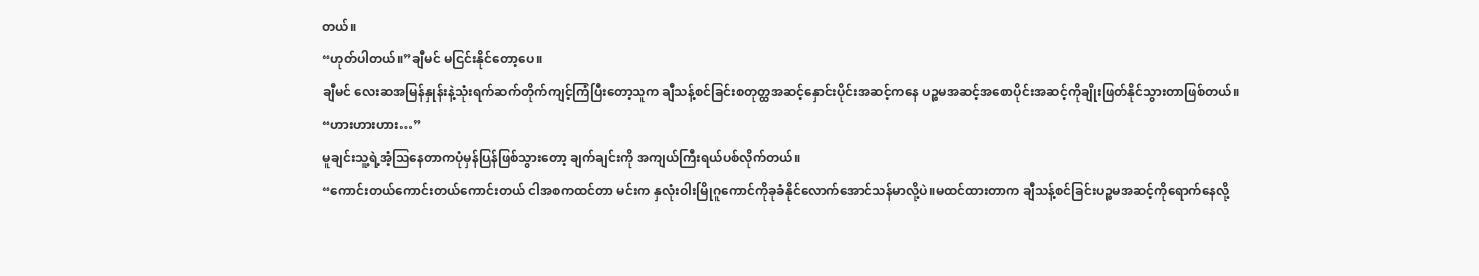တယ်။
“ဟုတ်ပါတယ်။”ချီမင် မငြင်းနိုင်တော့ပေ။
ချီမင် လေးဆအမြန်နှုန်းနဲ့သုံးရက်ဆက်တိုက်ကျင့်ကြံပြီးတော့သူက ချီသန့်စင်ခြင်းစတုတ္ထအဆင့်နှောင်းပိုင်းအဆင့်ကနေ ပဉ္စမအဆင့်အစောပိုင်းအဆင့်ကိုချိုးဖြတ်နိုင်သွားတာဖြစ်တယ်။
“ဟားဟားဟား…”
မူချင်းသူ့ရဲ့အံ့ဩနေတာကပုံမှန်ပြန်ဖြစ်သွားတော့ ချက်ချင်းကို အကျယ်ကြီးရယ်ပစ်လိုက်တယ်။
“ကောင်းတယ်ကောင်းတယ်ကောင်းတယ် ငါအစကထင်တာ မင်းက နှလုံးဝါးမြိုဂူကောင်ကိုခုခံနိုင်လောက်အောင်သန်မာလို့ပဲ။မထင်ထားတာက ချီသန့်စင်ခြင်းပဉ္စမအဆင့်ကိုရောက်နေလို့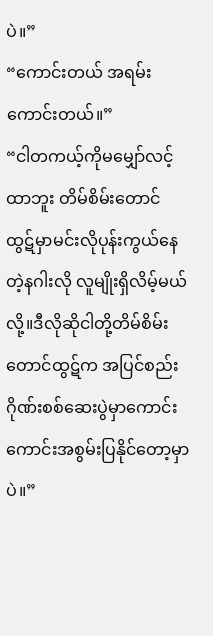ပဲ။”
“ကောင်းတယ် အရမ်းကောင်းတယ်။”
“ငါတကယ့်ကိုမမျှော်လင့်ထာဘူး တိမ်စိမ်းတောင်
ထွဋ်မှာမင်းလိုပုန်းကွယ်နေတဲ့နဂါးလို လူမျိုးရှိလိမ့်မယ်လို့။ဒီလိုဆိုငါတို့တိမ်စိမ်းတောင်ထွဋ်က အပြင်စည်းဂိုဏ်းစစ်ဆေးပွဲမှာကောင်းကောင်းအစွမ်းပြနိုင်တော့မှာပဲ။”